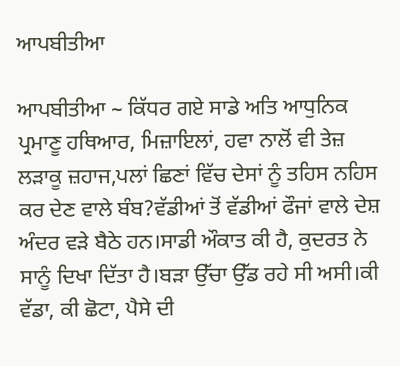ਆਪਬੀਤੀਆ

ਆਪਬੀਤੀਆ ~ ਕਿੱਧਰ ਗਏ ਸਾਡੇ ਅਤਿ ਆਧੁਨਿਕ ਪ੍ਰਮਾਣੂ ਹਥਿਆਰ, ਮਿਜ਼ਾਇਲਾਂ, ਹਵਾ ਨਾਲੋਂ ਵੀ ਤੇਜ਼ ਲੜਾਕੂ ਜ਼ਹਾਜ,ਪਲਾਂ ਛਿਣਾਂ ਵਿੱਚ ਦੇਸਾਂ ਨੂੰ ਤਹਿਸ ਨਹਿਸ ਕਰ ਦੇਣ ਵਾਲੇ ਬੰਬ?ਵੱਡੀਆਂ ਤੋਂ ਵੱਡੀਆਂ ਫੌਜਾਂ ਵਾਲੇ ਦੇਸ਼ ਅੰਦਰ ਵੜੇ ਬੈਠੇ ਹਨ।ਸਾਡੀ ਔਕਾਤ ਕੀ ਹੈ, ਕੁਦਰਤ ਨੇ ਸਾਨੂੰ ਦਿਖਾ ਦਿੱਤਾ ਹੈ।ਬੜਾ ਉੱਚਾ ਉੱਡ ਰਹੇ ਸੀ ਅਸੀ।ਕੀ ਵੱਡਾ, ਕੀ ਛੋਟਾ, ਪੈਸੇ ਦੀ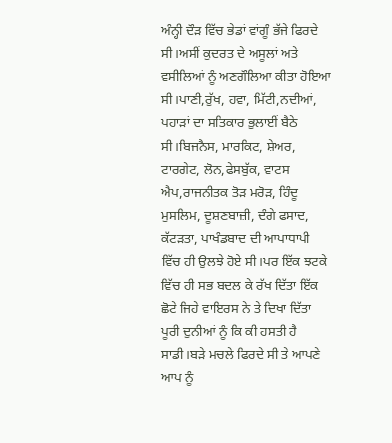ਅੰਨ੍ਹੀ ਦੌੜ ਵਿੱਚ ਭੇਡਾਂ ਵਾਂਗੂੰ ਭੱਜੇ ਫਿਰਦੇ ਸੀ।ਅਸੀਂ ਕੁਦਰਤ ਦੇ ਅਸੂਲਾਂ ਅਤੇ ਵਸੀਲਿਆਂ ਨੂੰ ਅਣਗੌਲਿਆ ਕੀਤਾ ਹੋਇਆ ਸੀ।ਪਾਣੀ,ਰੁੱਖ, ਹਵਾ, ਮਿੱਟੀ,ਨਦੀਆਂ, ਪਹਾੜਾਂ ਦਾ ਸਤਿਕਾਰ ਭੁਲਾਈਂ ਬੈਠੇ ਸੀ।ਬਿਜਨੈਸ, ਮਾਰਕਿਟ, ਸ਼ੇਅਰ, ਟਾਰਗੇਟ, ਲੋਨ,ਫੇਸਬੁੱਕ, ਵਾਟਸ ਐਪ,ਰਾਜਨੀਤਕ ਤੋੜ ਮਰੋੜ, ਹਿੰਦੂ ਮੁਸਲਿਮ, ਦੂਸ਼ਣਬਾਜ਼ੀ, ਦੰਗੇ ਫਸਾਦ, ਕੱਟੜਤਾ, ਪਾਖੰਡਬਾਦ ਦੀ ਆਪਾਧਾਪੀ ਵਿੱਚ ਹੀ ਉਲਝੇ ਹੋਏ ਸੀ।ਪਰ ਇੱਕ ਝਟਕੇ ਵਿੱਚ ਹੀ ਸਭ ਬਦਲ ਕੇ ਰੱਖ ਦਿੱਤਾ ਇੱਕ ਛੋਟੇ ਜਿਹੇ ਵਾਇਰਸ ਨੇ ਤੇ ਦਿਖਾ ਦਿੱਤਾ ਪੂਰੀ ਦੁਨੀਆਂ ਨੂੰ ਕਿ ਕੀ ਹਸਤੀ ਹੈ ਸਾਡੀ।ਬੜੇ ਮਚਲੇ ਫਿਰਦੇ ਸੀ ਤੇ ਆਪਣੇ ਆਪ ਨੂੰ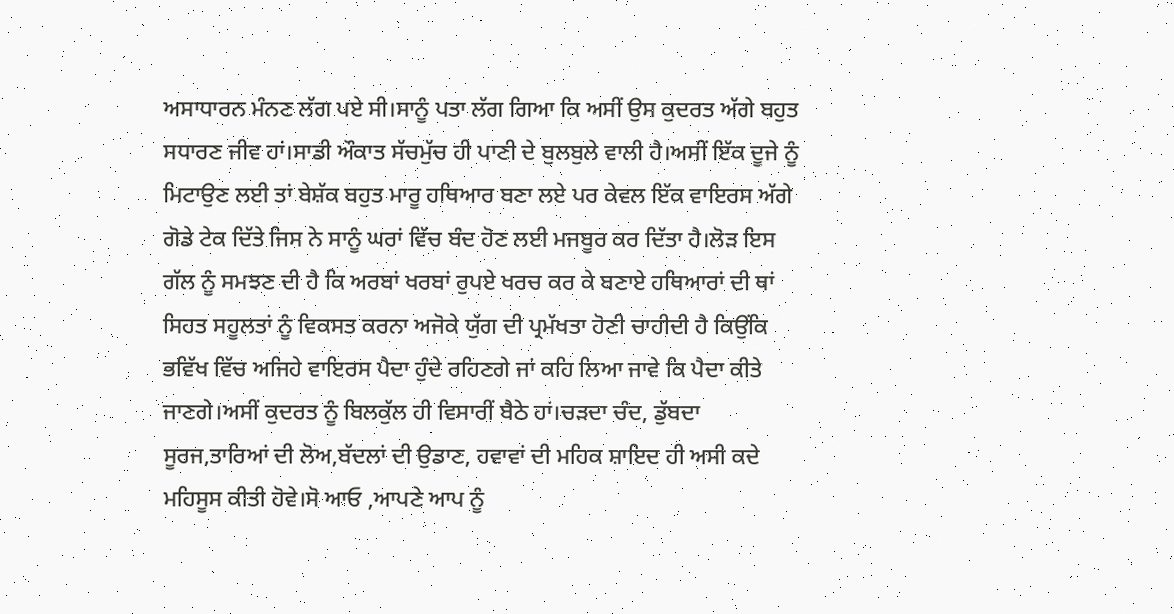ਅਸਾਧਾਰਨ ਮੰਨਣ ਲੱਗ ਪਏ ਸੀ।ਸਾਨੂੰ ਪਤਾ ਲੱਗ ਗਿਆ ਕਿ ਅਸੀਂ ਉਸ ਕੁਦਰਤ ਅੱਗੇ ਬਹੁਤ ਸਧਾਰਣ ਜੀਵ ਹਾਂ।ਸਾਡੀ ਔਕਾਤ ਸੱਚਮੁੱਚ ਹੀ ਪਾਣੀ ਦੇ ਬੁਲਬੁਲੇ ਵਾਲੀ ਹੈ।ਅਸੀਂ ਇੱਕ ਦੂਜੇ ਨੂੰ ਮਿਟਾਉਣ ਲਈ ਤਾਂ ਬੇਸ਼ੱਕ ਬਹੁਤ ਮਾਰੂ ਹਥਿਆਰ ਬਣਾ ਲਏ ਪਰ ਕੇਵਲ ਇੱਕ ਵਾਇਰਸ ਅੱਗੇ ਗੋਡੇ ਟੇਕ ਦਿੱਤੇ ਜਿਸ ਨੇ ਸਾਨੂੰ ਘਰਾਂ ਵਿੱਚ ਬੰਦ ਹੋਣ ਲਈ ਮਜਬੂਰ ਕਰ ਦਿੱਤਾ ਹੈ।ਲੋੜ ਇਸ ਗੱਲ ਨੂੰ ਸਮਝਣ ਦੀ ਹੈ ਕਿ ਅਰਬਾਂ ਖਰਬਾਂ ਰੁਪਏ ਖਰਚ ਕਰ ਕੇ ਬਣਾਏ ਹਥਿਆਰਾਂ ਦੀ ਥਾਂ ਸਿਹਤ ਸਹੂਲਤਾਂ ਨੂੰ ਵਿਕਸਤ ਕਰਨਾ ਅਜੋਕੇ ਯੁੱਗ ਦੀ ਪ੍ਰਮੱਖਤਾ ਹੋਣੀ ਚਾਹੀਦੀ ਹੈ ਕਿਉਂਕਿ ਭਵਿੱਖ ਵਿੱਚ ਅਜਿਹੇ ਵਾਇਰਸ ਪੈਦਾ ਹੁੰਦੇ ਰਹਿਣਗੇ ਜਾਂ ਕਹਿ ਲਿਆ ਜਾਵੇ ਕਿ ਪੈਦਾ ਕੀਤੇ ਜਾਣਗੇ।ਅਸੀਂ ਕੁਦਰਤ ਨੂੰ ਬਿਲਕੁੱਲ ਹੀ ਵਿਸਾਰੀਂ ਬੈਠੇ ਹਾਂ।ਚੜਦਾ ਚੰਦ, ਡੁੱਬਦਾ ਸੂਰਜ,ਤਾਰਿਆਂ ਦੀ ਲੋਅ,ਬੱਦਲਾਂ ਦੀ ਉਡਾਣ, ਹਵਾਵਾਂ ਦੀ ਮਹਿਕ ਸ਼ਾਇਦ ਹੀ ਅਸੀ ਕਦੇ ਮਹਿਸੂਸ ਕੀਤੀ ਹੋਵੇ।ਸੋ ਆਓ ,ਆਪਣੇ ਆਪ ਨੂੰ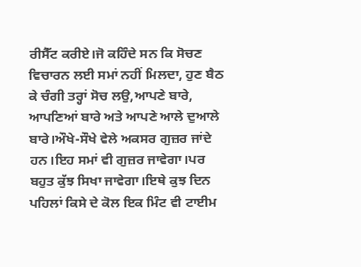ਰੀਸੈੱਟ ਕਰੀਏ।ਜੋ ਕਹਿੰਦੇ ਸਨ ਕਿ ਸੋਚਣ ਵਿਚਾਰਨ ਲਈ ਸਮਾਂ ਨਹੀਂ ਮਿਲਦਾ, ਹੁਣ ਬੈਠ ਕੇ ਚੰਗੀ ਤਰ੍ਹਾਂ ਸੋਚ ਲਉ,ਆਪਣੇ ਬਾਰੇ, ਆਪਣਿਆਂ ਬਾਰੇ ਅਤੇ ਆਪਣੇ ਆਲੇ ਦੁਆਲੇ ਬਾਰੇ।ਔਖੇ-ਸੌਖੇ ਵੇਲੇ ਅਕਸਰ ਗੁਜ਼ਰ ਜਾਂਦੇ ਹਨ।ਇਹ ਸਮਾਂ ਵੀ ਗੁਜ਼ਰ ਜਾਵੇਗਾ।ਪਰ ਬਹੁਤ ਕੁੱਝ ਸਿਖਾ ਜਾਵੇਗਾ।ਇਥੇ ਕੁਝ ਦਿਨ ਪਹਿਲਾਂ ਕਿਸੇ ਦੇ ਕੋਲ ਇਕ ਮਿੰਟ ਵੀ ਟਾਈਮ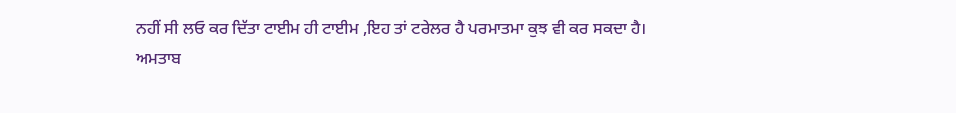ਨਹੀਂ ਸੀ ਲਓ ਕਰ ਦਿੱਤਾ ਟਾਈਮ ਹੀ ਟਾਈਮ ,ਇਹ ਤਾਂ ਟਰੇਲਰ ਹੈ ਪਰਮਾਤਮਾ ਕੁਝ ਵੀ ਕਰ ਸਕਦਾ ਹੈ।
ਅਮਤਾਬ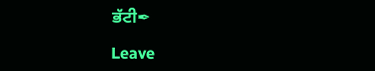ਭੱਟੀ✒

Leave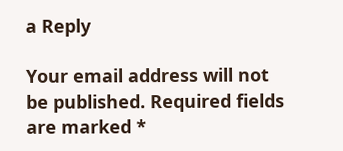a Reply

Your email address will not be published. Required fields are marked *